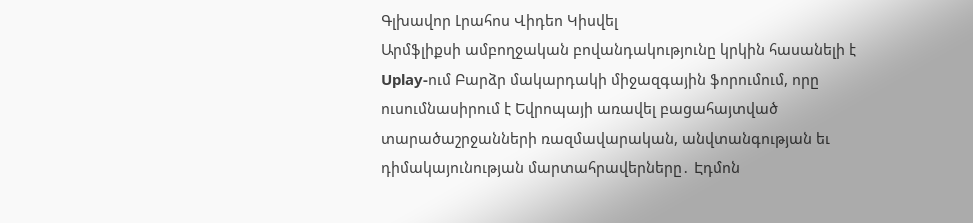Գլխավոր Լրահոս Վիդեո Կիսվել
Արմֆլիքսի ամբողջական բովանդակությունը կրկին հասանելի է Uplay-ում Բարձր մակարդակի միջազգային ֆորումում, որը ուսումնասիրում է Եվրոպայի առավել բացահայտված տարածաշրջանների ռազմավարական, անվտանգության եւ դիմակայունության մարտահրավերները․ Էդմոն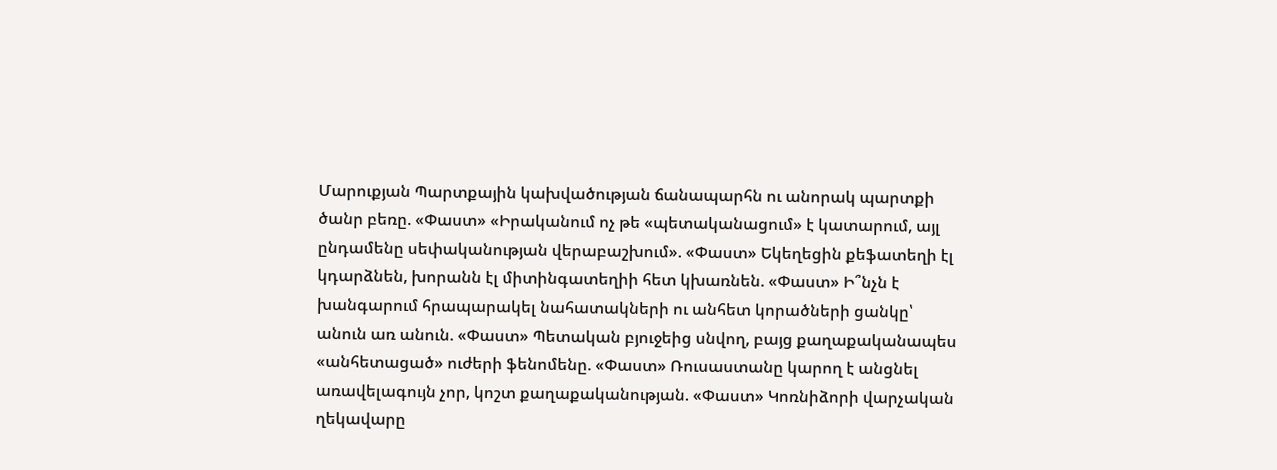Մարուքյան Պարտքային կախվածության ճանապարհն ու անորակ պարտքի ծանր բեռը. «Փաստ» «Իրականում ոչ թե «պետականացում» է կատարում, այլ ընդամենը սեփականության վերաբաշխում». «Փաստ» Եկեղեցին քեֆատեղի էլ կդարձնեն, խորանն էլ միտինգատեղիի հետ կխառնեն. «Փաստ» Ի՞նչն է խանգարում հրապարակել նահատակների ու անհետ կորածների ցանկը՝ անուն առ անուն. «Փաստ» Պետական բյուջեից սնվող, բայց քաղաքականապես «անհետացած» ուժերի ֆենոմենը. «Փաստ» Ռուսաստանը կարող է անցնել առավելագույն չոր, կոշտ քաղաքականության. «Փաստ» Կոռնիձորի վարչական ղեկավարը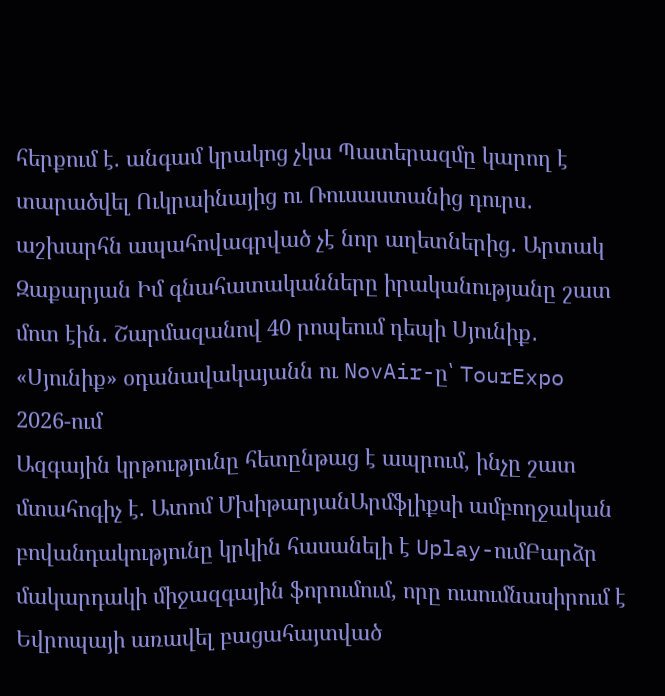հերքում է. անգամ կրակոց չկա Պատերազմը կարող է տարածվել Ուկրաինայից ու Ռուսաստանից դուրս․ աշխարհն ապահովագրված չէ նոր աղետներից․ Արտակ Զաքարյան Իմ գնահատականները իրականությանը շատ մոտ էին․ Շարմազանով 40 րոպեում դեպի Սյունիք․ «Սյունիք» օդանավակայանն ու NovAir-ը՝ TourExpo 2026-ում
Ազգային կրթությունը հետընթաց է ապրում, ինչը շատ մտահոգիչ է. Ատոմ ՄխիթարյանԱրմֆլիքսի ամբողջական բովանդակությունը կրկին հասանելի է Uplay-ումԲարձր մակարդակի միջազգային ֆորումում, որը ուսումնասիրում է Եվրոպայի առավել բացահայտված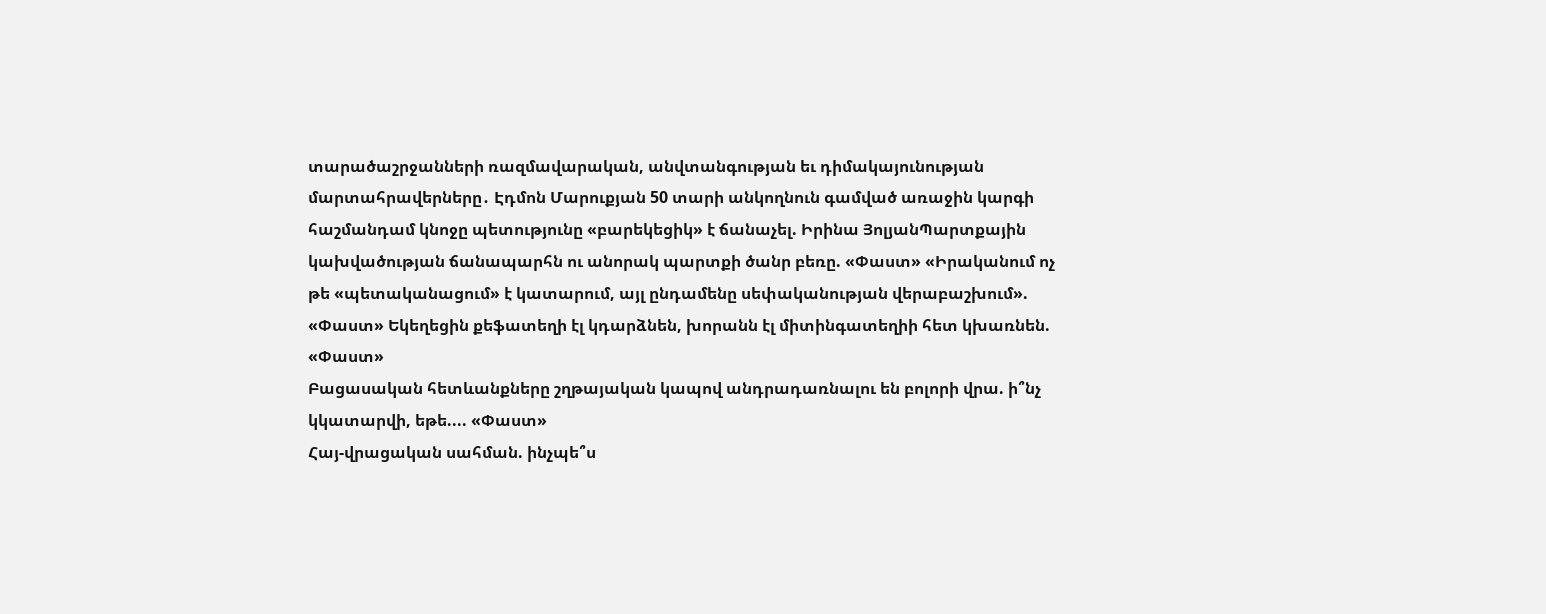տարածաշրջանների ռազմավարական, անվտանգության եւ դիմակայունության մարտահրավերները․ Էդմոն Մարուքյան 50 տարի անկողնուն գամված առաջին կարգի հաշմանդամ կնոջը պետությունը «բարեկեցիկ» է ճանաչել. Իրինա ՅոլյանՊարտքային կախվածության ճանապարհն ու անորակ պարտքի ծանր բեռը. «Փաստ» «Իրականում ոչ թե «պետականացում» է կատարում, այլ ընդամենը սեփականության վերաբաշխում». «Փաստ» Եկեղեցին քեֆատեղի էլ կդարձնեն, խորանն էլ միտինգատեղիի հետ կխառնեն. «Փաստ»
Բացասական հետևանքները շղթայական կապով անդրադառնալու են բոլորի վրա. ի՞նչ կկատարվի, եթե.... «Փաստ»
Հայ-վրացական սահման. ինչպե՞ս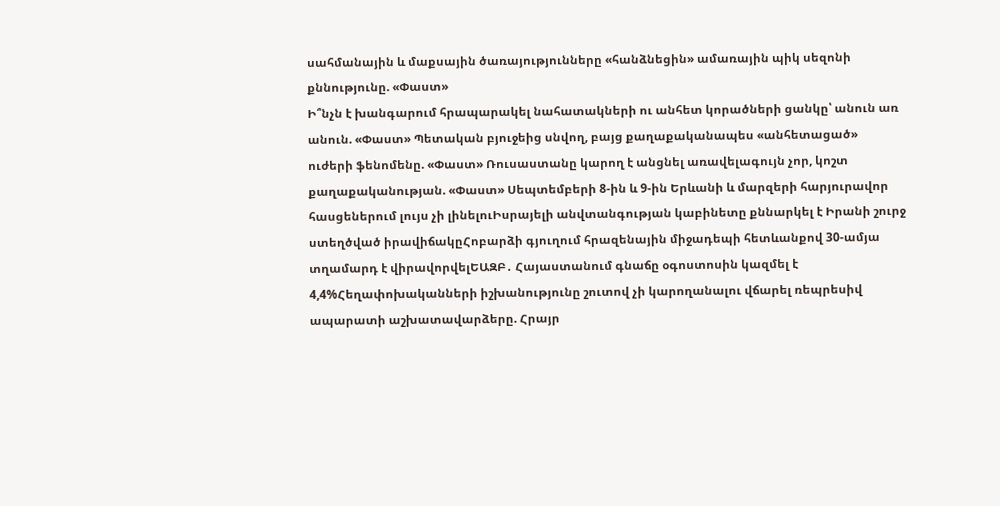սահմանային և մաքսային ծառայությունները «հանձնեցին» ամառային պիկ սեզոնի քննությունը. «Փաստ»
Ի՞նչն է խանգարում հրապարակել նահատակների ու անհետ կորածների ցանկը՝ անուն առ անուն. «Փաստ» Պետական բյուջեից սնվող, բայց քաղաքականապես «անհետացած» ուժերի ֆենոմենը. «Փաստ» Ռուսաստանը կարող է անցնել առավելագույն չոր, կոշտ քաղաքականության. «Փաստ» Սեպտեմբերի 8-ին և 9-ին Երևանի և մարզերի հարյուրավոր հասցեներում լույս չի լինելուԻսրայելի անվտանգության կաբինետը քննարկել է Իրանի շուրջ ստեղծված իրավիճակըՀոբարձի գյուղում հրազենային միջադեպի հետևանքով 30-ամյա տղամարդ է վիրավորվելԵԱԶԲ․ Հայաստանում գնաճը օգոստոսին կազմել է 4,4%Հեղափոխականների իշխանությունը շուտով չի կարողանալու վճարել ռեպրեսիվ ապարատի աշխատավարձերը. Հրայր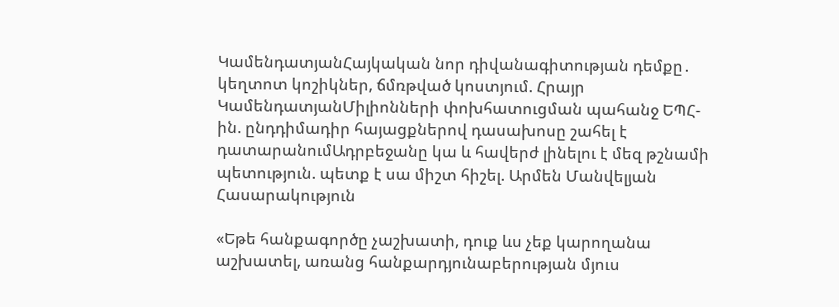ԿամենդատյանՀայկական նոր դիվանագիտության դեմքը․ կեղտոտ կոշիկներ, ճմռթված կոստյում. Հրայր ԿամենդատյանՄիլիոնների փոխհատուցման պահանջ ԵՊՀ-ին. ընդդիմադիր հայացքներով դասախոսը շահել է դատարանումԱդրբեջանը կա և հավերժ լինելու է մեզ թշնամի պետություն. պետք է սա միշտ հիշել. Արմեն Մանվելյան
Հասարակություն

«Եթե հանքագործը չաշխատի, դուք ևս չեք կարողանա աշխատել, առանց հանքարդյունաբերության մյուս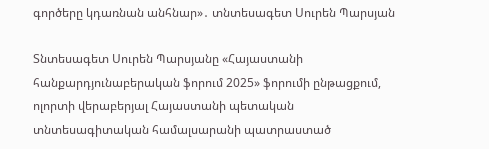գործերը կդառնան անհնար»․ տնտեսագետ Սուրեն Պարսյան

Տնտեսագետ Սուրեն Պարսյանը «Հայաստանի հանքարդյունաբերական ֆորում 2025» ֆորումի ընթացքում, ոլորտի վերաբերյալ Հայաստանի պետական տնտեսագիտական համալսարանի պատրաստած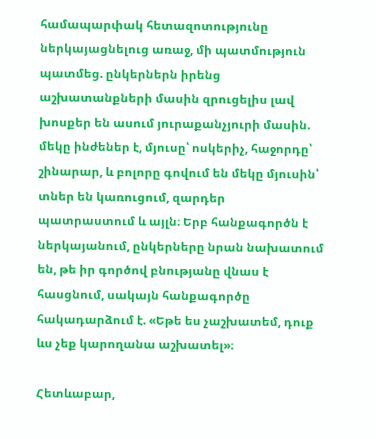համապարփակ հետազոտությունը ներկայացնելուց առաջ, մի պատմություն պատմեց. ընկերներն իրենց աշխատանքների մասին զրուցելիս լավ խոսքեր են ասում յուրաքանչյուրի մասին. մեկը ինժեներ է, մյուսը՝ ոսկերիչ, հաջորդը՝ շինարար, և բոլորը գովում են մեկը մյուսին՝ տներ են կառուցում, զարդեր պատրաստում և այլն։ Երբ հանքագործն է ներկայանում, ընկերները նրան նախատում են, թե իր գործով բնությանը վնաս է հասցնում, սակայն հանքագործը հակադարձում է. «Եթե ես չաշխատեմ, դուք ևս չեք կարողանա աշխատել»։

Հետևաբար,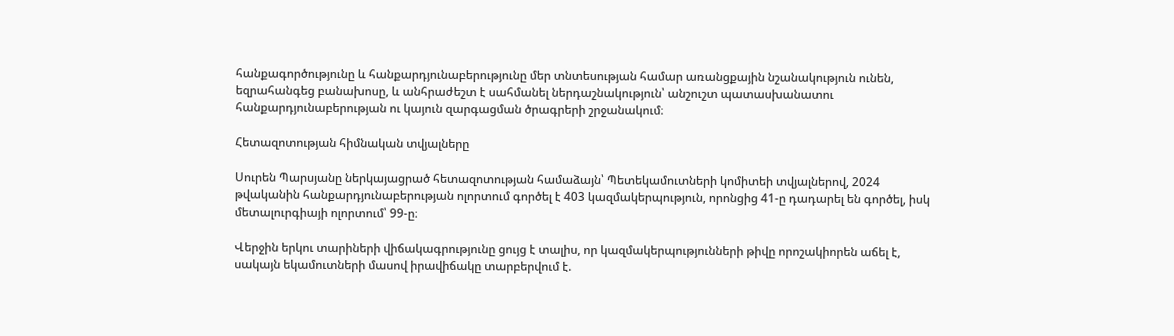հանքագործությունը և հանքարդյունաբերությունը մեր տնտեսության համար առանցքային նշանակություն ունեն, եզրահանգեց բանախոսը, և անհրաժեշտ է սահմանել ներդաշնակություն՝ անշուշտ պատասխանատու հանքարդյունաբերության ու կայուն զարգացման ծրագրերի շրջանակում։

Հետազոտության հիմնական տվյալները

Սուրեն Պարսյանը ներկայացրած հետազոտության համաձայն՝ Պետեկամուտների կոմիտեի տվյալներով, 2024 թվականին հանքարդյունաբերության ոլորտում գործել է 403 կազմակերպություն, որոնցից 41-ը դադարել են գործել, իսկ մետալուրգիայի ոլորտում՝ 99-ը։

Վերջին երկու տարիների վիճակագրությունը ցույց է տալիս, որ կազմակերպությունների թիվը որոշակիորեն աճել է, սակայն եկամուտների մասով իրավիճակը տարբերվում է.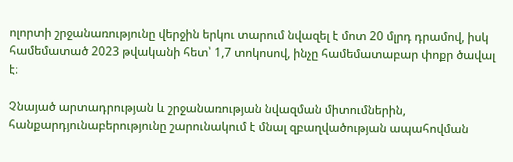ոլորտի շրջանառությունը վերջին երկու տարում նվազել է մոտ 20 մլրդ դրամով, իսկ համեմատած 2023 թվականի հետ՝ 1,7 տոկոսով, ինչը համեմատաբար փոքր ծավալ է։

Չնայած արտադրության և շրջանառության նվազման միտումներին, հանքարդյունաբերությունը շարունակում է մնալ զբաղվածության ապահովման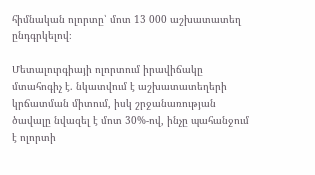հիմնական ոլորտը՝ մոտ 13 000 աշխատատեղ ընդգրկելով։

Մետալուրգիայի ոլորտում իրավիճակը մտահոգիչ է. նկատվում է աշխատատեղերի կրճատման միտում, իսկ շրջանառության ծավալը նվազել է մոտ 30%-ով, ինչը պահանջում է ոլորտի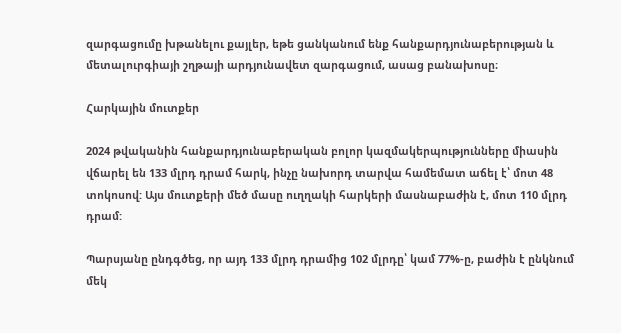զարգացումը խթանելու քայլեր, եթե ցանկանում ենք հանքարդյունաբերության և մետալուրգիայի շղթայի արդյունավետ զարգացում, ասաց բանախոսը։

Հարկային մուտքեր

2024 թվականին հանքարդյունաբերական բոլոր կազմակերպությունները միասին վճարել են 133 մլրդ դրամ հարկ, ինչը նախորդ տարվա համեմատ աճել է՝ մոտ 48 տոկոսով: Այս մուտքերի մեծ մասը ուղղակի հարկերի մասնաբաժին է, մոտ 110 մլրդ դրամ:

Պարսյանը ընդգծեց, որ այդ 133 մլրդ դրամից 102 մլրդը՝ կամ 77%-ը, բաժին է ընկնում մեկ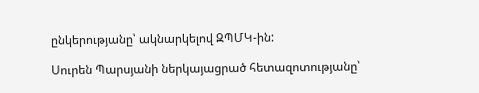ընկերությանը՝ ակնարկելով ԶՊՄԿ-ին:

Սուրեն Պարսյանի ներկայացրած հետազոտությանը՝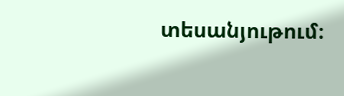տեսանյութում։